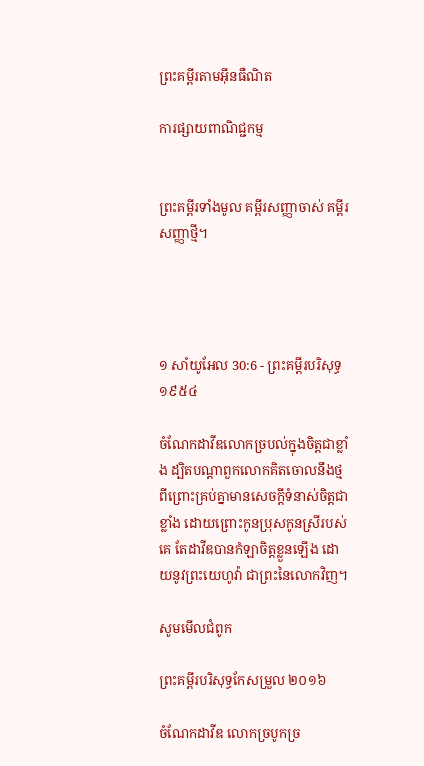ព្រះគម្ពីរតាមអ៊ីនធឺណិត

ការផ្សាយពាណិជ្ជកម្ម


ព្រះគម្ពីរទាំងមូល គម្ពីរសញ្ញាចាស់ គម្ពីរសញ្ញាថ្មី។




១ សាំ‌យូ‌អែល 30:6 - ព្រះគម្ពីរបរិសុទ្ធ ១៩៥៤

ចំណែកដាវីឌលោកច្របល់ក្នុងចិត្តជាខ្លាំង ដ្បិតបណ្តាពួកលោកគិតចោលនឹងថ្ម ពីព្រោះគ្រប់គ្នាមានសេចក្ដីទំនាស់ចិត្តជាខ្លាំង ដោយព្រោះកូនប្រុសកូនស្រីរបស់គេ តែដាវីឌបានកំឡាចិត្តខ្លួនឡើង ដោយនូវព្រះ‌យេហូវ៉ា ជាព្រះនៃលោកវិញ។

សូមមើលជំពូក

ព្រះគម្ពីរបរិសុទ្ធកែសម្រួល ២០១៦

ចំណែកដាវីឌ លោកច្របូកច្រ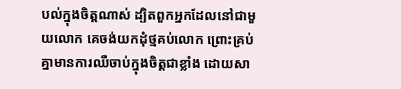បល់ក្នុងចិត្តណាស់ ដ្បិតពួកអ្នកដែលនៅជា‌មួយលោក គេចង់យកដុំថ្មគប់លោក ព្រោះគ្រប់គ្នាមានការឈឺចាប់ក្នុងចិត្តជាខ្លាំង ដោយសា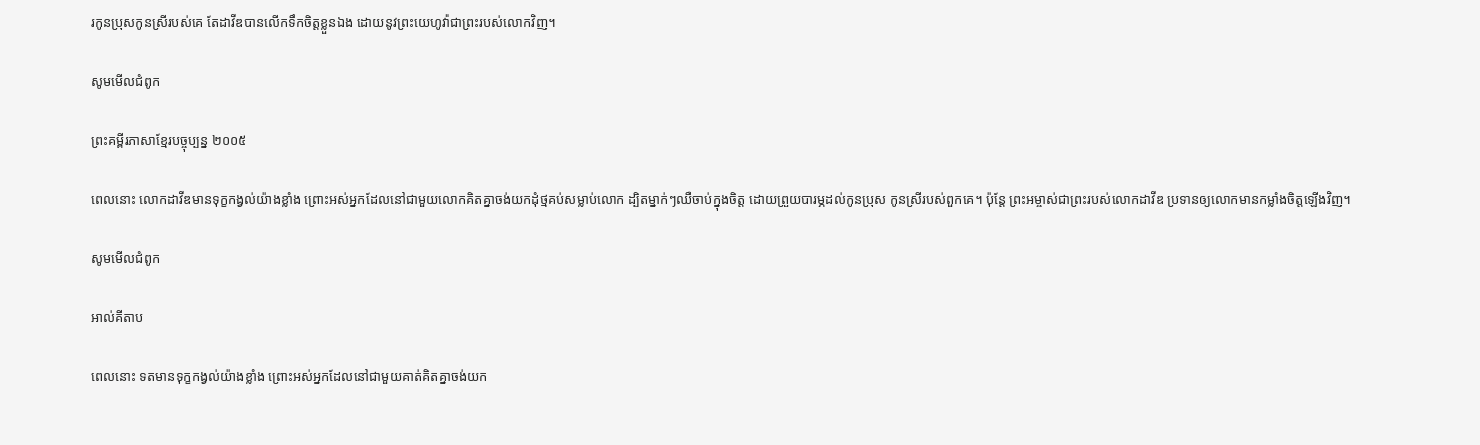រកូនប្រុសកូនស្រីរបស់គេ តែដាវីឌបានលើកទឹកចិត្តខ្លួនឯង ដោយនូវព្រះ‌យេហូវ៉ាជាព្រះរបស់លោកវិញ។

សូមមើលជំពូក

ព្រះគម្ពីរភាសាខ្មែរបច្ចុប្បន្ន ២០០៥

ពេលនោះ លោកដាវីឌមានទុក្ខកង្វល់យ៉ាងខ្លាំង ព្រោះអស់អ្នកដែលនៅជាមួយលោកគិតគ្នាចង់យកដុំថ្មគប់សម្លាប់លោក ដ្បិតម្នាក់ៗឈឺចាប់ក្នុងចិត្ត ដោយព្រួយបារម្ភដល់កូនប្រុស កូនស្រីរបស់ពួកគេ។ ប៉ុន្តែ ព្រះ‌អម្ចាស់ជាព្រះរបស់លោកដាវីឌ ប្រទានឲ្យលោកមានកម្លាំងចិត្តឡើងវិញ។

សូមមើលជំពូក

អាល់គីតាប

ពេលនោះ ទតមានទុក្ខកង្វល់យ៉ាងខ្លាំង ព្រោះអស់អ្នកដែលនៅជាមួយគាត់គិតគ្នាចង់យក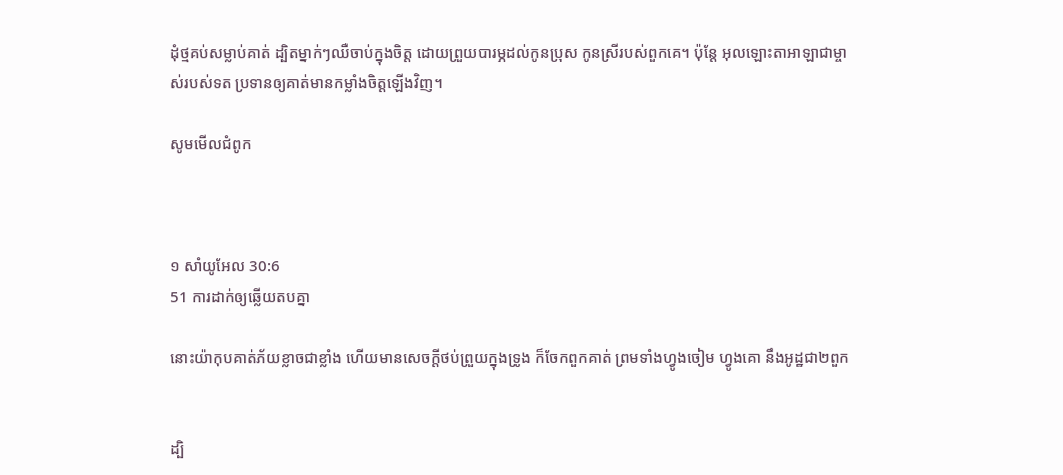ដុំថ្មគប់សម្លាប់គាត់ ដ្បិតម្នាក់ៗឈឺចាប់ក្នុងចិត្ត ដោយព្រួយបារម្ភដល់កូនប្រុស កូនស្រីរបស់ពួកគេ។ ប៉ុន្តែ អុលឡោះ‌តាអាឡាជាម្ចាស់របស់ទត ប្រទានឲ្យគាត់មានកម្លាំងចិត្តឡើងវិញ។

សូមមើលជំពូក



១ សាំ‌យូ‌អែល 30:6
51 ការដាក់ឲ្យឆ្លើយតបគ្នា

នោះយ៉ាកុបគាត់ភ័យខ្លាចជាខ្លាំង ហើយមានសេចក្ដីថប់ព្រួយក្នុងទ្រូង ក៏ចែកពួកគាត់ ព្រមទាំងហ្វូងចៀម ហ្វូងគោ នឹងអូដ្ឋជា២ពួក


ដ្បិ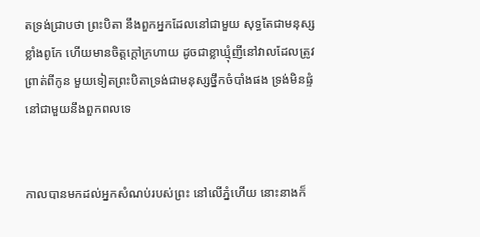តទ្រង់ជ្រាបថា ព្រះ‌បិតា នឹងពួកអ្នកដែលនៅជាមួយ សុទ្ធតែជាមនុស្សខ្លាំងពូកែ ហើយមានចិត្តក្តៅក្រហាយ ដូចជាខ្លា‌ឃ្មុំញីនៅវាលដែលត្រូវព្រាត់ពីកូន មួយទៀតព្រះ‌បិតាទ្រង់ជាមនុស្សថ្នឹកចំបាំងផង ទ្រង់មិនផ្ទំនៅជាមួយនឹងពួកពលទេ


កាលបានមកដល់អ្នកសំណប់របស់ព្រះ នៅលើភ្នំហើយ នោះនាងក៏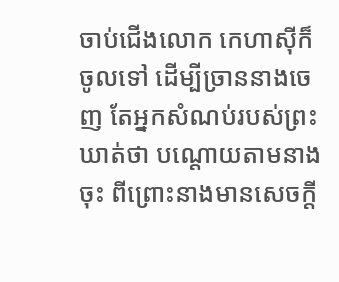ចាប់ជើងលោក កេហាស៊ីក៏ចូលទៅ ដើម្បីច្រាននាងចេញ តែអ្នកសំណប់របស់ព្រះឃាត់ថា បណ្តោយតាមនាងចុះ ពីព្រោះនាងមានសេចក្ដី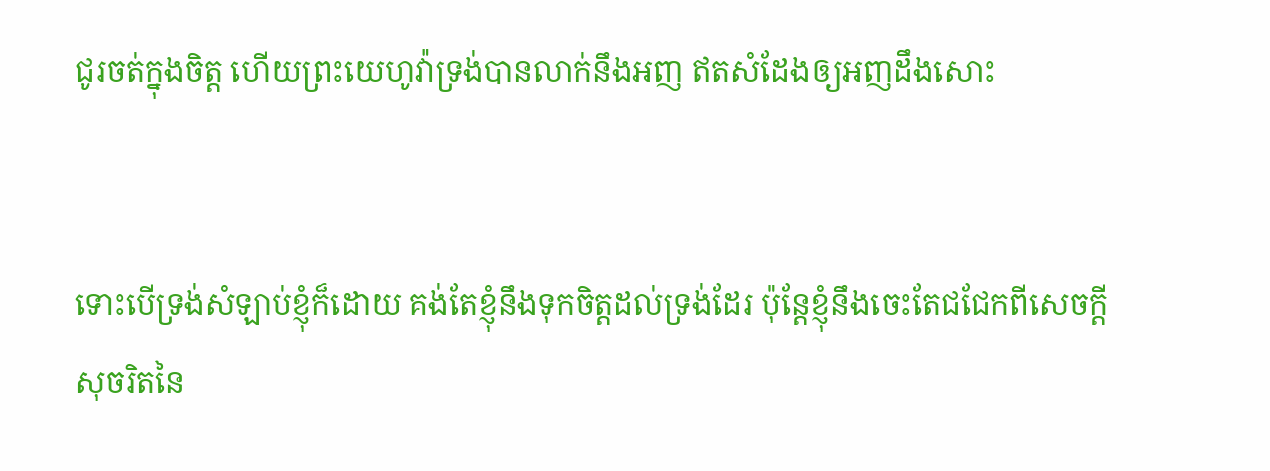ជូរចត់ក្នុងចិត្ត ហើយព្រះ‌យេហូវ៉ាទ្រង់បានលាក់នឹងអញ ឥតសំដែងឲ្យអញដឹងសោះ


ទោះបើទ្រង់សំឡាប់ខ្ញុំក៏ដោយ គង់តែខ្ញុំនឹងទុកចិត្តដល់ទ្រង់ដែរ ប៉ុន្តែខ្ញុំនឹងចេះតែជជែកពីសេចក្ដីសុចរិតនៃ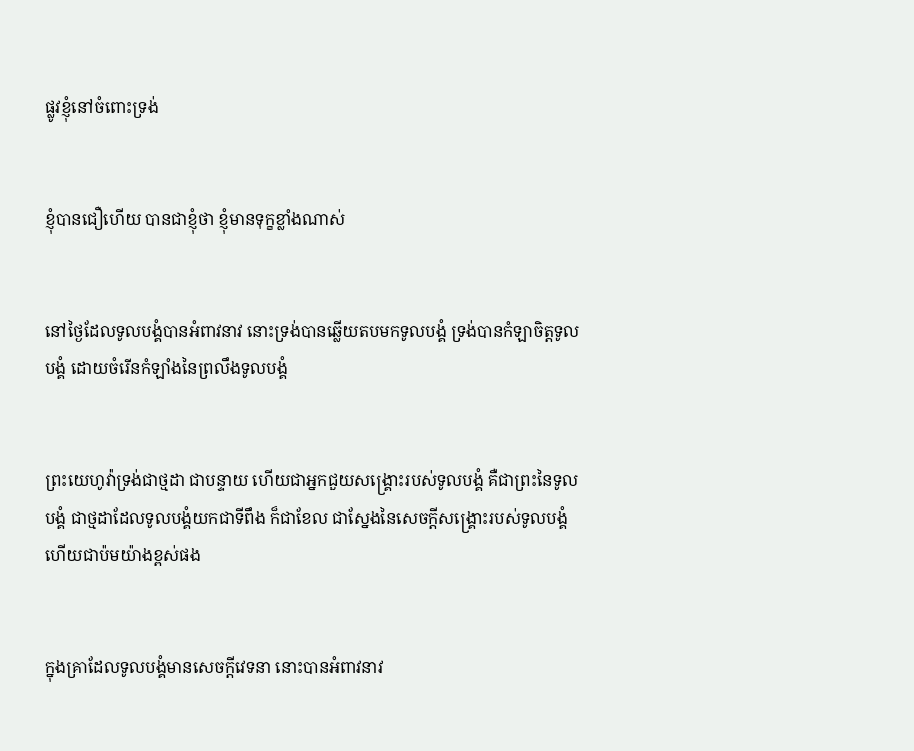ផ្លូវខ្ញុំនៅចំពោះទ្រង់


ខ្ញុំបានជឿហើយ បានជាខ្ញុំថា ខ្ញុំមានទុក្ខខ្លាំងណាស់


នៅថ្ងៃដែលទូលបង្គំបានអំពាវ‌នាវ នោះទ្រង់បានឆ្លើយតបមកទូលបង្គំ ទ្រង់បានកំឡាចិត្តទូលបង្គំ ដោយចំរើនកំឡាំងនៃព្រលឹងទូលបង្គំ


ព្រះ‌យេហូវ៉ាទ្រង់ជាថ្មដា ជាបន្ទាយ ហើយជាអ្នកជួយសង្គ្រោះរបស់ទូលបង្គំ គឺជាព្រះនៃទូលបង្គំ ជាថ្មដាដែលទូលបង្គំយកជាទីពឹង ក៏ជាខែល ជាស្នែងនៃសេចក្ដីសង្គ្រោះរបស់ទូលបង្គំ ហើយជាប៉មយ៉ាងខ្ពស់ផង


ក្នុងគ្រាដែលទូលបង្គំមានសេចក្ដីវេទនា នោះបានអំពាវ‌នាវ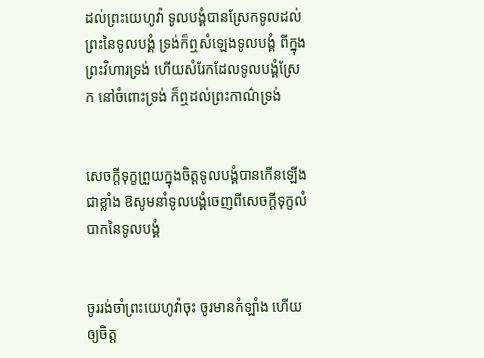ដល់ព្រះ‌យេហូវ៉ា ទូលបង្គំបានស្រែកទូលដល់ព្រះនៃទូលបង្គំ ទ្រង់ក៏ឮសំឡេងទូលបង្គំ ពីក្នុងព្រះ‌វិហារទ្រង់ ហើយសំរែកដែលទូលបង្គំស្រែក នៅចំពោះទ្រង់ ក៏ឮដល់ព្រះ‌កាណ៌ទ្រង់


សេចក្ដីទុក្ខព្រួយក្នុងចិត្តទូលបង្គំបានកើនឡើងជាខ្លាំង ឱសូមនាំទូលបង្គំចេញពីសេចក្ដីទុក្ខលំបាកនៃទូលបង្គំ


ចូររង់‌ចាំព្រះ‌យេហូវ៉ាចុះ ចូរមានកំឡាំង ហើយឲ្យចិត្ត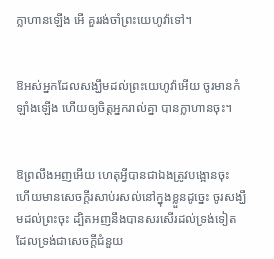ក្លាហានឡើង អើ គួររង់‌ចាំព្រះ‌យេហូវ៉ាទៅ។


ឱអស់អ្នកដែលសង្ឃឹមដល់ព្រះ‌យេហូវ៉ាអើយ ចូរមានកំឡាំងឡើង ហើយឲ្យចិត្តអ្នករាល់គ្នា បានក្លាហានចុះ។


ឱព្រលឹងអញអើយ ហេតុអ្វីបានជាឯងត្រូវបង្អោនចុះ ហើយមានសេចក្ដីរសាប់‌រសល់នៅក្នុងខ្លួនដូច្នេះ ចូរសង្ឃឹមដល់ព្រះចុះ ដ្បិតអញនឹងបានសរសើរដល់ទ្រង់ទៀត ដែលទ្រង់ជាសេចក្ដីជំនួយ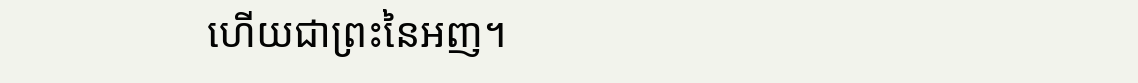ហើយជាព្រះនៃអញ។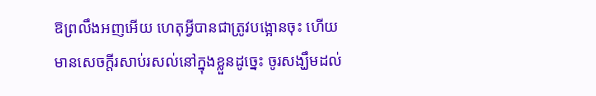ឱព្រលឹងអញអើយ ហេតុអ្វីបានជាត្រូវបង្អោនចុះ ហើយមានសេចក្ដីរសាប់‌រសល់នៅក្នុងខ្លួនដូច្នេះ ចូរសង្ឃឹមដល់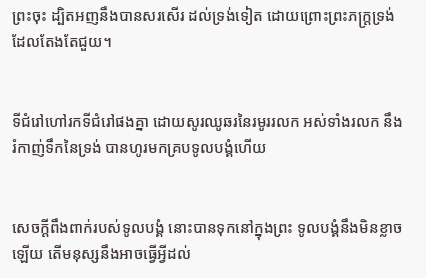ព្រះចុះ ដ្បិតអញនឹងបានសរសើរ ដល់ទ្រង់ទៀត ដោយព្រោះព្រះ‌ភក្ត្រទ្រង់ដែលតែង‌តែជួយ។


ទីជំរៅហៅរកទីជំរៅផងគ្នា ដោយសូរឈូ‌ឆរនៃរមូររលក អស់ទាំងរលក នឹងរំកាញ់ទឹកនៃទ្រង់ បានហូរមកគ្របទូលបង្គំហើយ


សេចក្ដីពឹង‌ពាក់របស់ទូលបង្គំ នោះបានទុកនៅក្នុងព្រះ ទូលបង្គំនឹងមិនខ្លាចឡើយ តើមនុស្សនឹងអាចធ្វើអ្វីដល់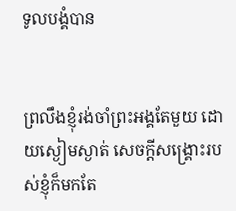ទូលបង្គំបាន


ព្រលឹងខ្ញុំរង់‌ចាំព្រះ‌អង្គតែមួយ ដោយស្ងៀមស្ងាត់ សេចក្ដីសង្គ្រោះរបស់ខ្ញុំក៏មកតែ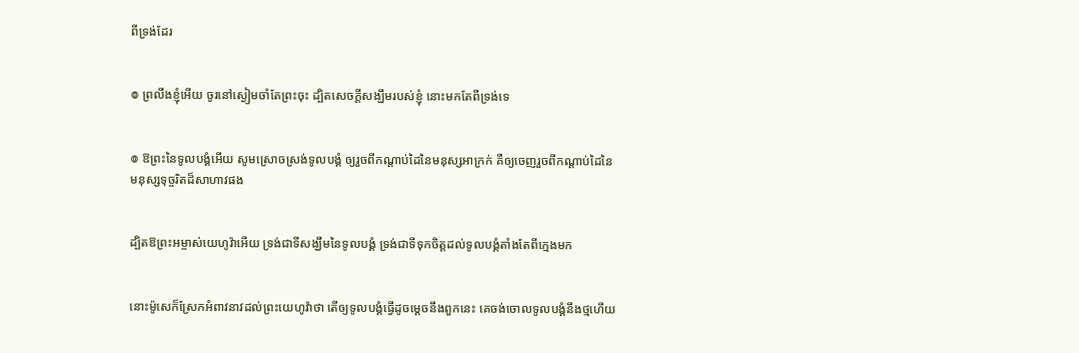ពីទ្រង់ដែរ


៙ ព្រលឹងខ្ញុំអើយ ចូរនៅស្ងៀមចាំតែព្រះចុះ ដ្បិតសេចក្ដីសង្ឃឹមរបស់ខ្ញុំ នោះមកតែពីទ្រង់ទេ


៙ ឱព្រះនៃទូលបង្គំអើយ សូមស្រោចស្រង់ទូលបង្គំ ឲ្យរួចពីកណ្តាប់ដៃនៃមនុស្សអាក្រក់ គឺឲ្យចេញរួចពីកណ្តាប់ដៃនៃមនុស្សទុច្ចរិតដ៏សាហាវផង


ដ្បិតឱព្រះ‌អម្ចាស់យេហូវ៉ាអើយ ទ្រង់ជាទីសង្ឃឹមនៃទូលបង្គំ ទ្រង់ជាទីទុកចិត្តដល់ទូលបង្គំតាំងតែពីក្មេងមក


នោះម៉ូសេក៏ស្រែកអំពាវ‌នាវដល់ព្រះ‌យេហូវ៉ាថា តើឲ្យទូលបង្គំធ្វើដូចម្តេចនឹងពួកនេះ គេចង់ចោលទូលបង្គំនឹងថ្មហើយ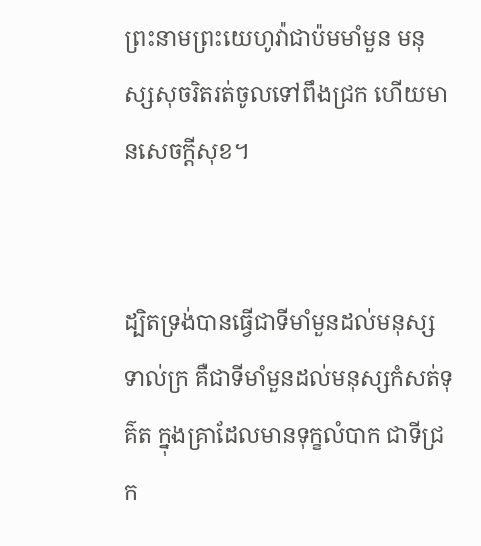ព្រះ‌នាមព្រះ‌យេហូវ៉ាជាប៉មមាំ‌មួន មនុស្សសុចរិតរត់ចូលទៅពឹងជ្រក ហើយមានសេចក្ដីសុខ។


ដ្បិតទ្រង់បានធ្វើជាទីមាំ‌មួនដល់មនុស្សទាល់‌ក្រ គឺជាទីមាំ‌មួនដល់មនុស្សកំសត់ទុគ៌ត ក្នុងគ្រាដែលមានទុក្ខលំបាក ជាទីជ្រក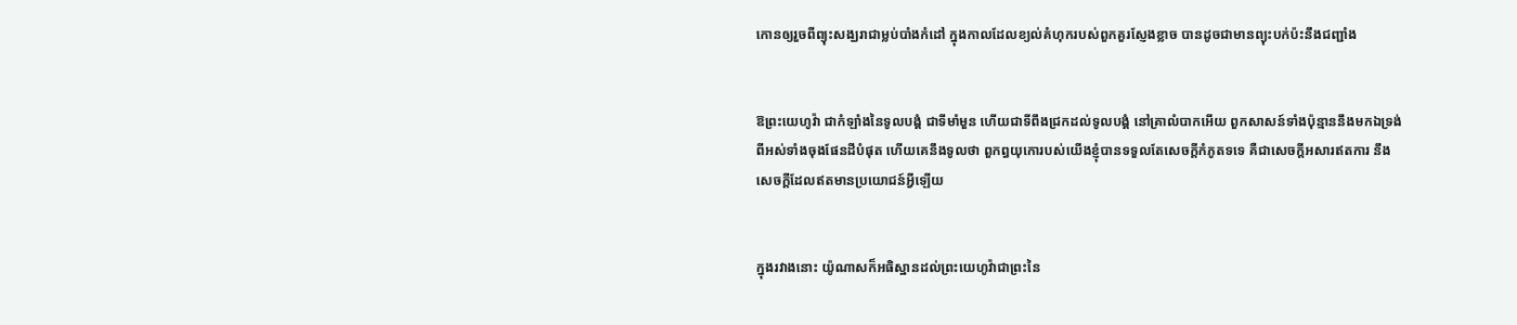កោនឲ្យរួចពីព្យុះសង្ឃរាជាម្លប់បាំងកំដៅ ក្នុងកាលដែលខ្យល់គំហុករបស់ពួកគួរស្ញែង‌ខ្លាច បានដូចជាមានព្យុះបក់ប៉ះនឹងជញ្ជាំង


ឱព្រះ‌យេហូវ៉ា ជាកំឡាំងនៃទូលបង្គំ ជាទីមាំ‌មួន ហើយជាទីពឹងជ្រកដល់ទូលបង្គំ នៅគ្រាលំបាកអើយ ពួកសាសន៍ទាំងប៉ុន្មាននឹងមកឯទ្រង់ ពីអស់ទាំងចុងផែនដីបំផុត ហើយគេនឹងទូលថា ពួកព្ធយុ‌កោរបស់យើងខ្ញុំបានទទួលតែសេចក្ដីកំភូតទទេ គឺជាសេចក្ដីអសារឥតការ នឹងសេចក្ដីដែលឥតមានប្រយោជន៍អ្វីឡើយ


ក្នុងរវាងនោះ យ៉ូណាសក៏អធិស្ឋានដល់ព្រះ‌យេហូវ៉ាជាព្រះនៃ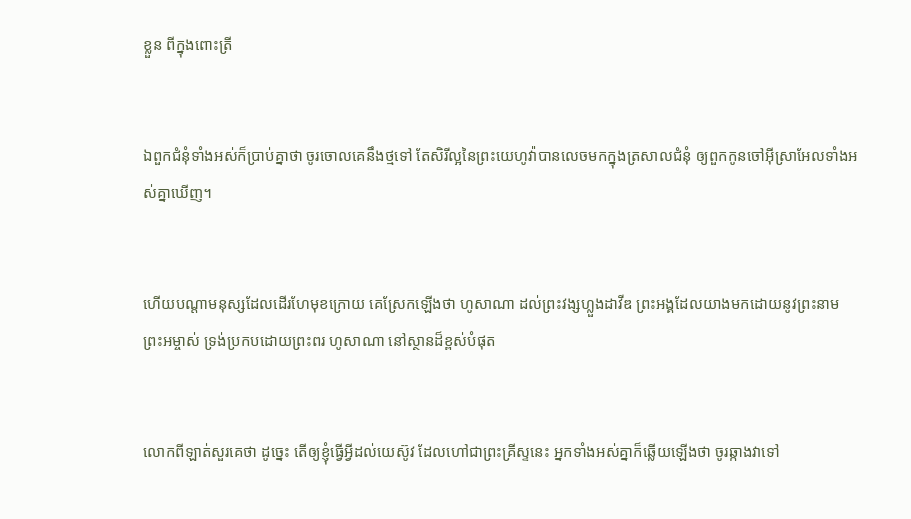ខ្លួន ពីក្នុងពោះត្រី


ឯពួកជំនុំទាំងអស់ក៏ប្រាប់គ្នាថា ចូរចោលគេនឹងថ្មទៅ តែសិរី‌ល្អនៃព្រះ‌យេហូវ៉ាបានលេចមកក្នុងត្រសាលជំនុំ ឲ្យពួកកូនចៅអ៊ីស្រាអែលទាំងអស់គ្នាឃើញ។


ហើយបណ្តាមនុស្សដែលដើរហែមុខក្រោយ គេស្រែកឡើងថា ហូសា‌ណា ដល់ព្រះ‌វង្សហ្លួងដាវីឌ ព្រះ‌អង្គដែលយាងមកដោយនូវព្រះ‌នាមព្រះ‌អម្ចាស់ ទ្រង់ប្រកបដោយព្រះ‌ពរ ហូសា‌ណា នៅស្ថានដ៏ខ្ពស់បំផុត


លោកពីឡាត់សួរគេថា ដូច្នេះ តើឲ្យខ្ញុំធ្វើអ្វីដល់យេស៊ូវ ដែលហៅជាព្រះ‌គ្រីស្ទនេះ អ្នកទាំងអស់គ្នាក៏ឆ្លើយឡើងថា ចូរឆ្កាងវាទៅ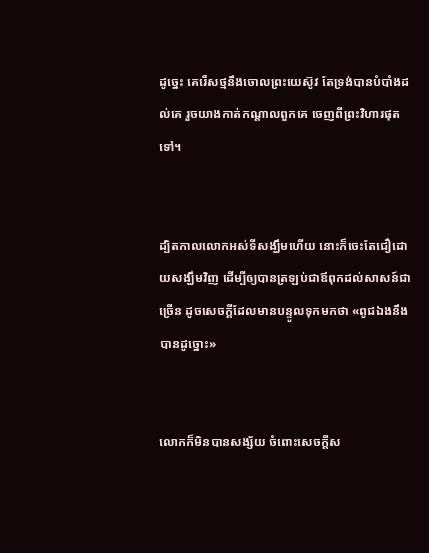ដូច្នេះ គេរើសថ្មនឹងចោលព្រះ‌យេស៊ូវ តែទ្រង់បានបំបាំងដល់គេ រួចយាងកាត់កណ្តាលពួកគេ ចេញពីព្រះ‌វិហារផុតទៅ។


ដ្បិតកាលលោកអស់ទីសង្ឃឹមហើយ នោះក៏ចេះតែជឿដោយសង្ឃឹមវិញ ដើម្បីឲ្យបានត្រឡប់ជាឪពុកដល់សាសន៍ជាច្រើន ដូចសេចក្ដីដែលមានបន្ទូលទុកមកថា «ពូជឯងនឹងបានដូច្នោះ»


លោកក៏មិនបានសង្ស័យ ចំពោះសេចក្ដីស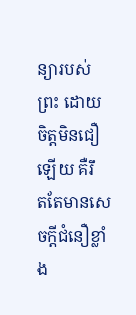ន្យារបស់ព្រះ ដោយចិត្តមិនជឿឡើយ គឺរឹត‌តែមានសេចក្ដីជំនឿខ្លាំង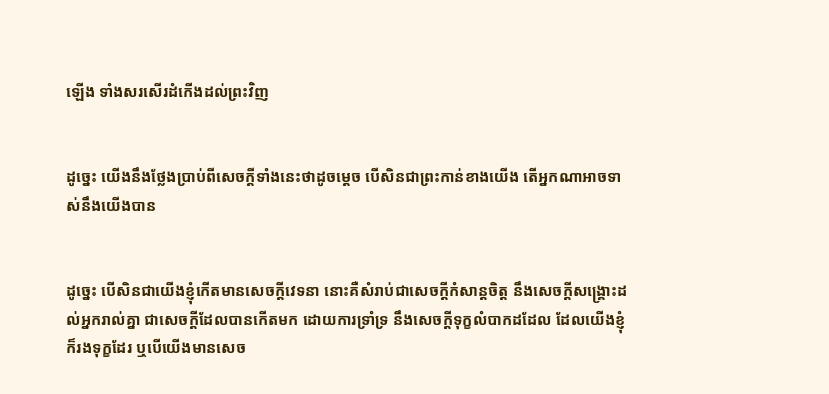ឡើង ទាំងសរសើរដំកើងដល់ព្រះវិញ


ដូច្នេះ យើងនឹងថ្លែងប្រាប់ពីសេចក្ដីទាំងនេះថាដូចម្តេច បើសិនជាព្រះកាន់ខាងយើង តើអ្នកណាអាចទាស់នឹងយើងបាន


ដូច្នេះ បើសិនជាយើងខ្ញុំកើតមានសេចក្ដីវេទនា នោះគឺសំរាប់ជាសេចក្ដីកំសាន្តចិត្ត នឹងសេចក្ដីសង្គ្រោះដល់អ្នករាល់គ្នា ជាសេចក្ដីដែលបានកើតមក ដោយការទ្រាំ‌ទ្រ នឹងសេចក្ដីទុក្ខលំបាកដដែល ដែលយើងខ្ញុំក៏រងទុក្ខដែរ ឬបើយើងមានសេច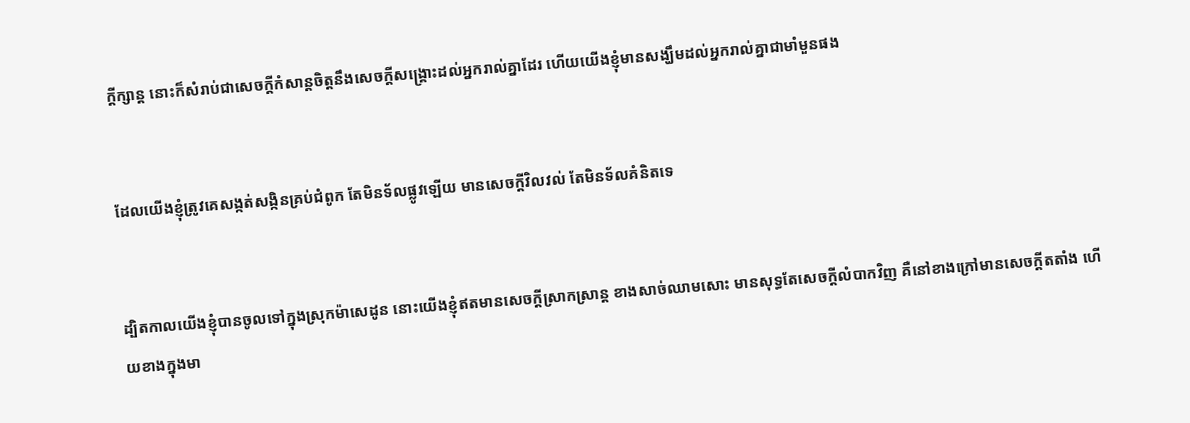ក្ដីក្សាន្ដ នោះក៏សំរាប់ជាសេចក្ដីកំសាន្ដចិត្តនឹងសេចក្ដីសង្គ្រោះដល់អ្នករាល់គ្នាដែរ ហើយយើងខ្ញុំមានសង្ឃឹមដល់អ្នករាល់គ្នាជាមាំ‌មួនផង


ដែលយើងខ្ញុំត្រូវគេសង្កត់‌សង្កិនគ្រប់ជំពូក តែមិនទ័លផ្លូវឡើយ មានសេចក្ដីវិល‌វល់ តែមិនទ័លគំនិតទេ


ដ្បិតកាលយើងខ្ញុំបានចូលទៅក្នុងស្រុកម៉ាសេដូន នោះយើងខ្ញុំឥតមានសេចក្ដីស្រាក‌ស្រាន្ត ខាងសាច់ឈាមសោះ មានសុទ្ធតែសេចក្ដីលំបាកវិញ គឺនៅខាងក្រៅមានសេចក្ដីតតាំង ហើយខាងក្នុងមា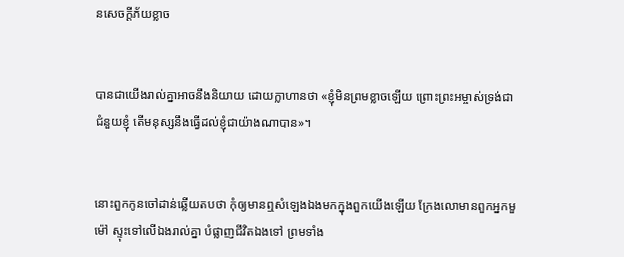នសេចក្ដីភ័យខ្លាច


បានជាយើងរាល់គ្នាអាចនឹងនិយាយ ដោយក្លាហានថា «ខ្ញុំមិនព្រមខ្លាចឡើយ ព្រោះព្រះ‌អម្ចាស់ទ្រង់ជាជំនួយខ្ញុំ តើមនុស្សនឹងធ្វើដល់ខ្ញុំជាយ៉ាងណាបាន»។


នោះពួកកូនចៅដាន់ឆ្លើយតបថា កុំឲ្យមានឮសំឡេងឯងមកក្នុងពួកយើងឡើយ ក្រែងលោមានពួកអ្នកមួម៉ៅ ស្ទុះទៅលើឯងរាល់គ្នា បំផ្លាញជីវិតឯងទៅ ព្រមទាំង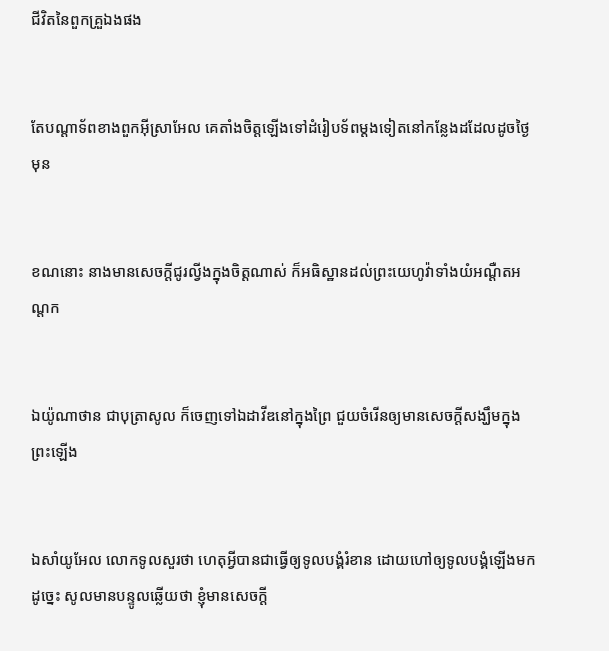ជីវិតនៃពួកគ្រួឯងផង


តែបណ្តា‌ទ័ពខាងពួកអ៊ីស្រាអែល គេតាំងចិត្តឡើងទៅដំរៀបទ័ពម្តងទៀតនៅកន្លែងដដែលដូចថ្ងៃមុន


ខណនោះ នាងមានសេចក្ដីជូរល្វីងក្នុងចិត្តណាស់ ក៏អធិស្ឋានដល់ព្រះ‌យេហូវ៉ាទាំងយំអណ្តឺត‌អណ្តក


ឯយ៉ូណា‌ថាន ជាបុត្រាសូល ក៏ចេញទៅឯដាវីឌនៅក្នុងព្រៃ ជួយចំរើនឲ្យមានសេចក្ដីសង្ឃឹមក្នុងព្រះឡើង


ឯសាំយូ‌អែល លោកទូលសួរថា ហេតុអ្វីបានជាធ្វើឲ្យទូលបង្គំរំខាន ដោយហៅឲ្យទូលបង្គំឡើងមកដូច្នេះ សូលមានបន្ទូលឆ្លើយថា ខ្ញុំមានសេចក្ដី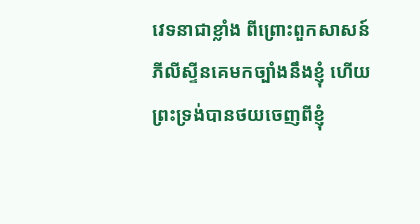វេទនាជាខ្លាំង ពីព្រោះពួកសាសន៍ភីលីស្ទីនគេមកច្បាំងនឹងខ្ញុំ ហើយព្រះ‌ទ្រង់បានថយចេញពីខ្ញុំ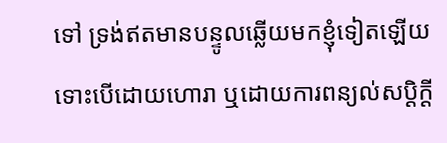ទៅ ទ្រង់ឥតមានបន្ទូលឆ្លើយមកខ្ញុំទៀតឡើយ ទោះបើដោយហោរា ឬដោយការពន្យល់សប្តិក្តី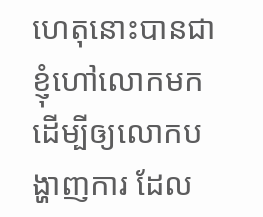ហេតុនោះបានជាខ្ញុំហៅលោកមក ដើម្បីឲ្យលោកបង្ហាញការ ដែល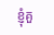ខ្ញុំគួ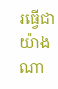រធ្វើជាយ៉ាងណា